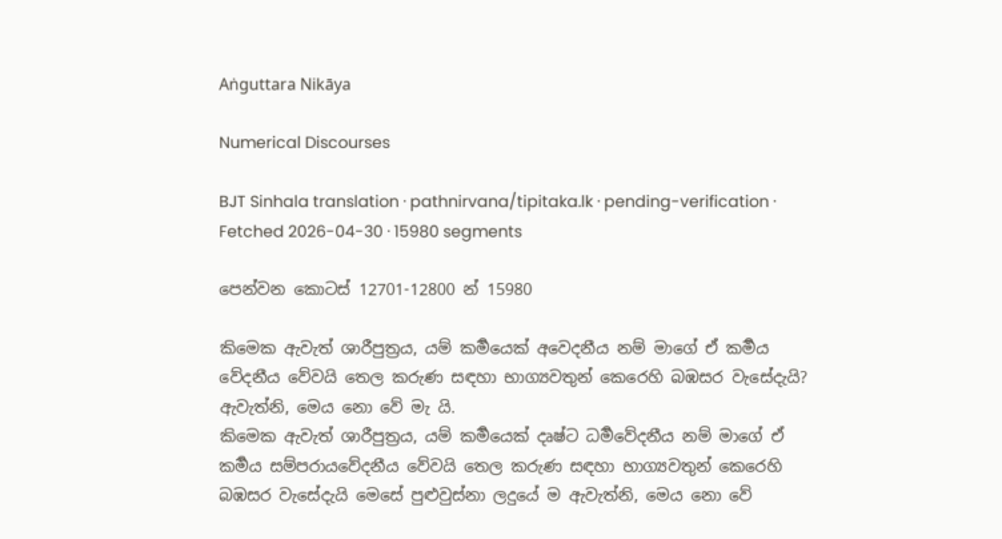Aṅguttara Nikāya

Numerical Discourses

BJT Sinhala translation · pathnirvana/tipitaka.lk · pending-verification · Fetched 2026-04-30 · 15980 segments

පෙන්වන කොටස් 12701-12800 න් 15980

කිමෙක ඇවැත් ශාරීපුත්‍රය, යම් කර්‍මයෙක් අවෙදනීය නම් මාගේ ඒ කර්‍මය වේදනීය වේවයි තෙල කරුණ සඳහා භාග්‍යවතුන් කෙරෙහි බඹසර වැසේදැයි? ඇවැත්නි, මෙය නො වේ මැ යි.
කිමෙක ඇවැත් ශාරීපුත්‍රය, යම් කර්‍මයෙක් දෘෂ්ට ධර්‍මවේදනීය නම් මාගේ ඒ කර්‍මය සම්පරායවේදනීය වේවයි තෙල කරුණ සඳහා භාග්‍යවතුන් කෙරෙහි බඹසර වැසේදැයි මෙසේ පුළුවුස්නා ලදුයේ ම ඇවැත්නි, මෙය නො වේ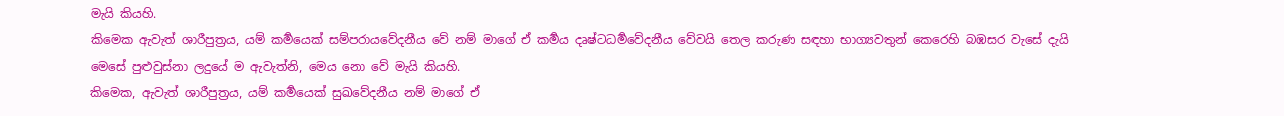මැයි කියහි.
කිමෙක ඇවැත් ශාරීපුත්‍රය, යම් කර්‍මයෙක් සම්පරායවේදනීය වේ නම් මාගේ ඒ කර්‍මය දෘෂ්ටධර්‍මවේදනීය වේවයි තෙල කරුණ සඳහා භාග්‍යවතුන් කෙරෙහි බඹසර වැසේ දැයි මෙසේ පුළුවුස්නා ලදුයේ ම ඇවැත්නි, මෙය නො වේ මැයි කියහි.
කිමෙක, ඇවැත් ශාරීපුත්‍රය, යම් කර්‍මයෙක් සුඛවේදනීය නම් මාගේ ඒ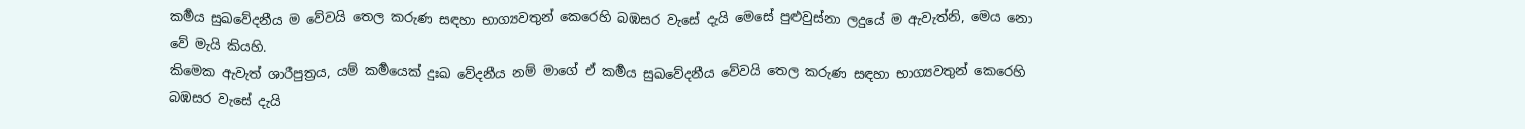කර්‍මය සුඛවේදනීය ම වේවයි තෙල කරුණ සඳහා භාග්‍යවතුන් කෙරෙහි බඹසර වැසේ දැයි මෙසේ පුළුවුස්නා ලදුයේ ම ඇවැත්නි, මෙය නො වේ මැයි කියහි.
කිමෙක ඇවැත් ශාරීපුත්‍රය, යම් කර්‍මයෙක් දුඃඛ වේදනීය නම් මාගේ ඒ කර්‍මය සුඛවේදනීය වේවයි තෙල කරුණ සඳහා භාග්‍යවතුන් කෙරෙහි බඹසර වැසේ දැයි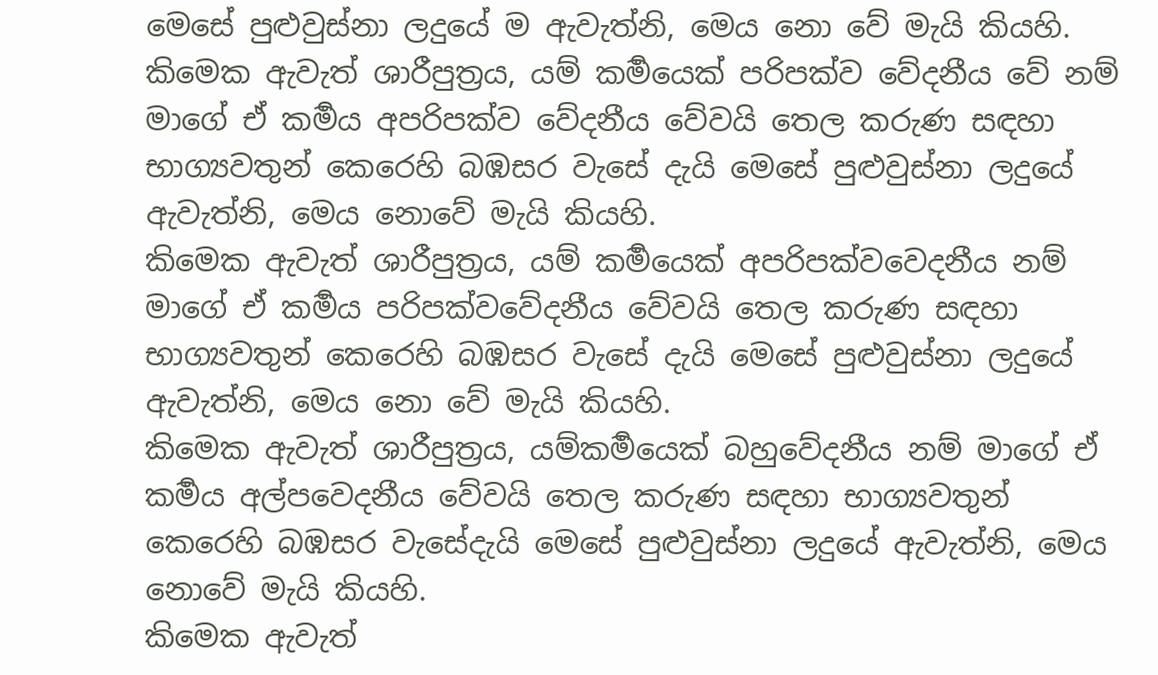මෙසේ පුළුවුස්නා ලදුයේ ම ඇවැත්නි, මෙය නො වේ මැයි කියහි.
කිමෙක ඇවැත් ශාරීපුත්‍රය, යම් කර්‍මයෙක් පරිපක්ව වේදනීය වේ නම් මාගේ ඒ කර්‍මය අපරිපක්ව වේදනීය වේවයි තෙල කරුණ සඳහා භාග්‍යවතුන් කෙරෙහි බඹසර වැසේ දැයි මෙසේ පුළුවුස්නා ලදුයේ ඇවැත්නි, මෙය නොවේ මැයි කියහි.
කිමෙක ඇවැත් ශාරීපුත්‍රය, යම් කර්‍මයෙක් අපරිපක්වවෙදනීය නම් මාගේ ඒ කර්‍මය පරිපක්වවේදනීය වේවයි තෙල කරුණ සඳහා භාග්‍යවතුන් කෙරෙහි බඹසර වැසේ දැයි මෙසේ පුළුවුස්නා ලදුයේ ඇවැත්නි, මෙය නො වේ මැයි කියහි.
කිමෙක ඇවැත් ශාරීපුත්‍රය, යම්කර්‍මයෙක් බහුවේදනීය නම් මාගේ ඒ කර්‍මය අල්පවෙදනීය වේවයි තෙල කරුණ සඳහා භාග්‍යවතුන් කෙරෙහි බඹසර වැසේදැයි මෙසේ පුළුවුස්නා ලදුයේ ඇවැත්නි, මෙය නොවේ මැයි කියහි.
කිමෙක ඇවැත්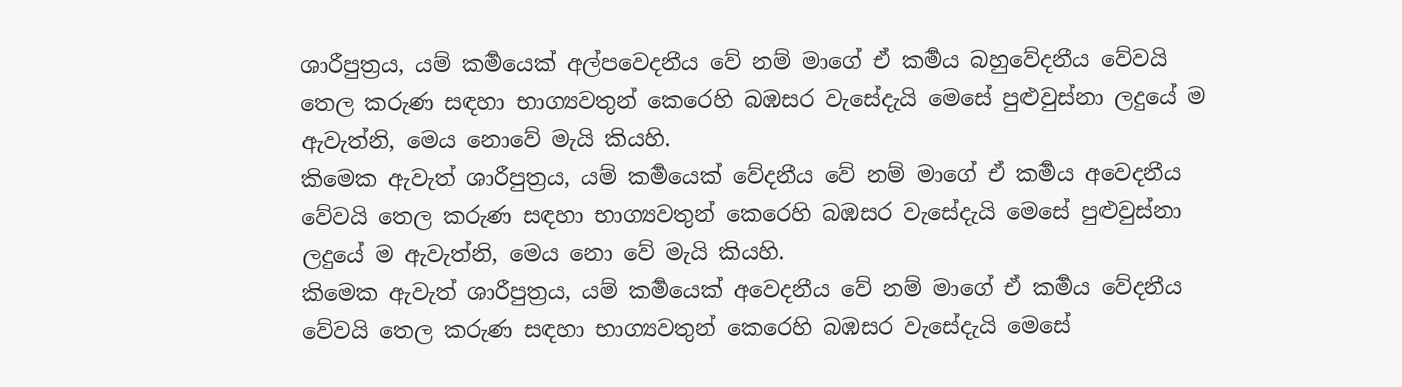ශාරීපුත්‍රය, යම් කර්‍මයෙක් අල්පවෙදනීය වේ නම් මාගේ ඒ කර්‍මය බහුවේදනීය වේවයි තෙල කරුණ සඳහා භාග්‍යවතුන් කෙරෙහි බඹසර වැසේදැයි මෙසේ පුළුවුස්නා ලදුයේ ම ඇවැත්නි, මෙය නොවේ මැයි කියහි.
කිමෙක ඇවැත් ශාරීපුත්‍රය, යම් කර්‍මයෙක් වේදනීය වේ නම් මාගේ ඒ කර්‍මය අවෙදනීය වේවයි තෙල කරුණ සඳහා භාග්‍යවතුන් කෙරෙහි බඹසර වැසේදැයි මෙසේ පුළුවුස්නා ලදුයේ ම ඇවැත්නි, මෙය නො වේ මැයි කියහි.
කිමෙක ඇවැත් ශාරීපුත්‍රය, යම් කර්‍මයෙක් අවෙදනීය වේ නම් මාගේ ඒ කර්‍මය වේදනීය වේවයි තෙල කරුණ සඳහා භාග්‍යවතුන් කෙරෙහි බඹසර වැසේදැයි මෙසේ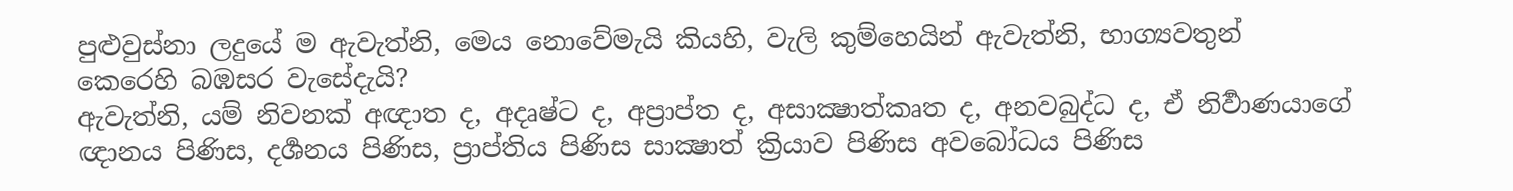පුළුවුස්නා ලදුයේ ම ඇවැත්නි, මෙය නොවේමැයි කියහි, වැලි කුම්හෙයින් ඇවැත්නි, භාග්‍යවතුන් කෙරෙහි බඹසර වැසේදැයි?
ඇවැත්නි, යම් නිවනක් අඥාත ද, අදෘෂ්ට ද, අප්‍රාප්ත ද, අසාක්‍ෂාත්කෘත ද, අනවබුද්ධ ද, ඒ නිර්‍වාණයාගේ ඥානය පිණිස, දර්‍ශනය පිණිස, ප්‍රාප්තිය පිණිස සාක්‍ෂාත් ක්‍රියාව පිණිස අවබෝධය පිණිස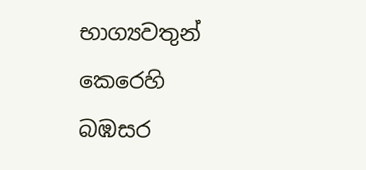භාග්‍යවතුන් කෙරෙහි බඹසර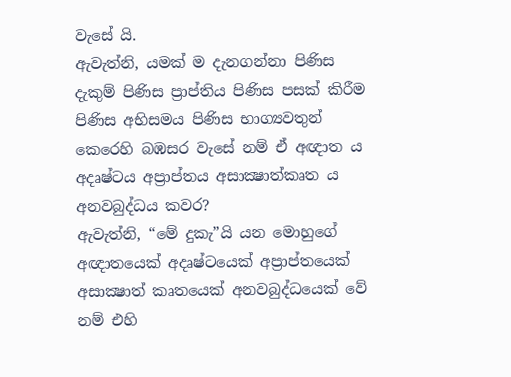වැසේ යි.
ඇවැත්නි, යමක් ම දැනගන්නා පිණිස දැකුම් පිණිස ප්‍රාප්තිය පිණිස පසක් කිරීම පිණිස අභිසමය පිණිස භාග්‍යවතුන් කෙරෙහි බඹසර වැසේ නම් ඒ අඥාත ය අදෘෂ්ටය අප්‍රාප්තය අසාක්‍ෂාත්කෘත ය අනවබුද්ධය කවර?
ඇවැත්නි, “මේ දුකැ”යි යන මොහුගේ අඥාතයෙක් අදෘෂ්ටයෙක් අප්‍රාප්තයෙක් අසාක්‍ෂාත් කෘතයෙක් අනවබුද්ධයෙක් වේ නම් එහි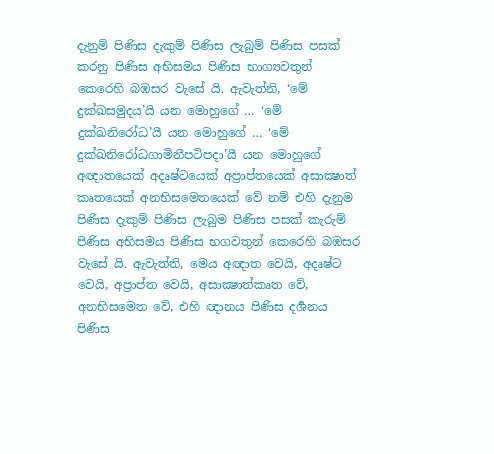දැනුම් පිණිස දැකුම් පිණිස ලැබුම් පිණිස පසක් කරනු පිණිස අභිසමය පිණිස භාග්‍යවතුන් කෙරෙහි බඹසර වැසේ යි. ඇවැත්නි, ‘මේ දුක්ඛසමුදය’යි යන මොහුගේ … ‘මේ දුක්ඛනිරෝධ’යී යන මොහුගේ … ‘මේ දුක්ඛනිරෝධගාමිනීපටිපදා’යී යන මොහුගේ අඥාතයෙක් අදෘෂ්ටයෙක් අප්‍රාප්තයෙක් අසාක්‍ෂාත් කෘතයෙක් අනභිසමෙතයෙක් වේ නම් එහි දැනුම පිණිස දැකුම් පිණිස ලැබුම පිණිස පසක් කැරුම් පිණිස අභිසමය පිණිස භගවතුන් කෙරෙහි බඹසර වැසේ යි. ඇවැත්නි, මෙය අඥාත වෙයි, අදෘෂ්ට වෙයි, අප්‍රාප්ත වෙයි, අසාක්‍ෂාත්කෘත වේ, අනභිසමෙත වේ, එහි ඥානය පිණිස දර්‍ශනය පිණිස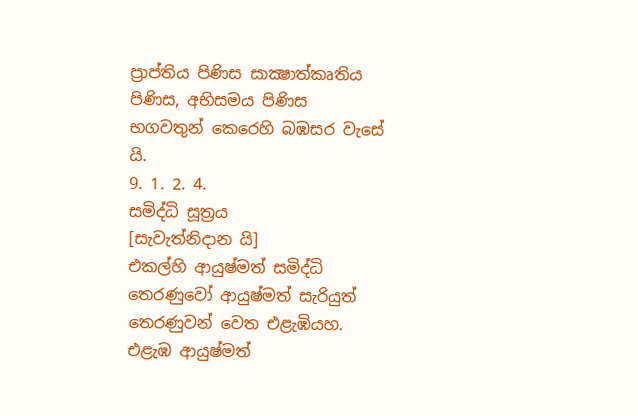ප්‍රාප්තිය පිණිස සාක්‍ෂාත්කෘතිය පිණිස, අභිසමය පිණිස භගවතුන් කෙරෙහි බඹසර වැසේ යි.
9. 1. 2. 4.
සමිද්ධි සූත්‍රය
[සැවැත්නිදාන යි]
එකල්හි ආයුෂ්මත් සමිද්ධි තෙරණුවෝ ආයුෂ්මත් සැරියුත් තෙරණුවන් වෙත එළැඹියහ. එළැඹ ආයුෂ්මත්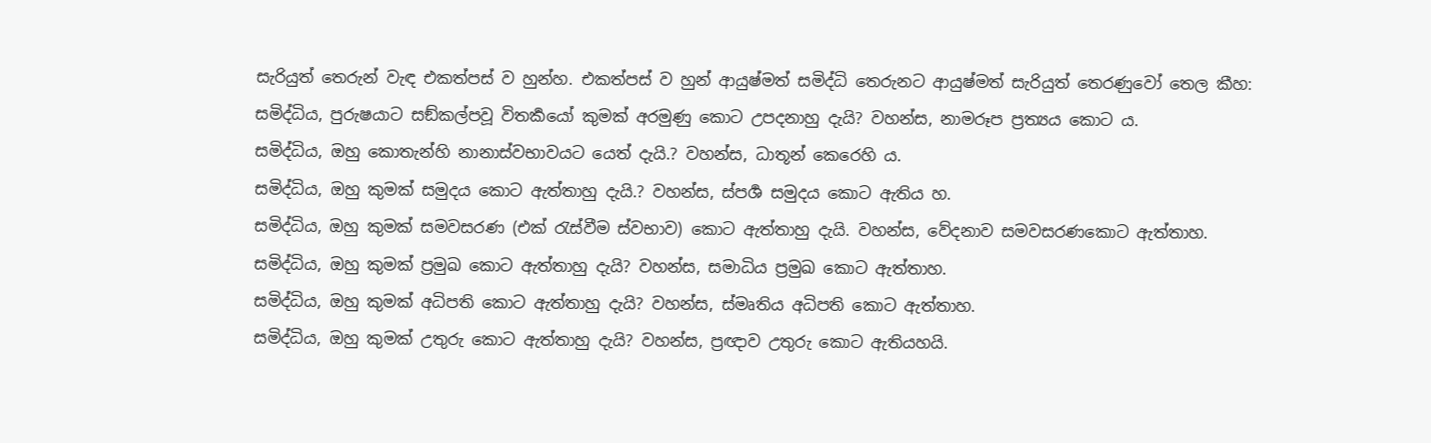සැරියුත් තෙරුන් වැඳ එකත්පස් ව හුන්හ. එකත්පස් ව හුන් ආයුෂ්මත් සමිද්ධි තෙරුනට ආයුෂ්මත් සැරියුත් තෙරණුවෝ තෙල කීහ:
සමිද්ධිය, පුරුෂයාට සඞ්කල්පවූ විතර්‍කයෝ කුමක් අරමුණු කොට උපදනාහු දැයි? වහන්ස, නාමරූප ප්‍රත්‍යය කොට ය.
සමිද්ධිය, ඔහු කොතැන්හි නානාස්වභාවයට යෙත් දැයි.? වහන්ස, ධාතූන් කෙරෙහි ය.
සමිද්ධිය, ඔහු කුමක් සමුදය කොට ඇත්තාහු දැයි.? වහන්ස, ස්පර්‍ශ සමුදය කොට ඇතිය හ.
සමිද්ධිය, ඔහු කුමක් සමවසරණ (එක් රැස්වීම ස්වභාව) කොට ඇත්තාහු දැයි. වහන්ස, වේදනාව සමවසරණකොට ඇත්තාහ.
සමිද්ධිය, ඔහු කුමක් ප්‍රමුඛ කොට ඇත්තාහු දැයි? වහන්ස, සමාධිය ප්‍රමුඛ කොට ඇත්තාහ.
සමිද්ධිය, ඔහු කුමක් අධිපති කොට ඇත්තාහු දැයි? වහන්ස, ස්මෘතිය අධිපති කොට ඇත්තාහ.
සමිද්ධිය, ඔහු කුමක් උතුරු කොට ඇත්තාහු දැයි? වහන්ස, ප්‍රඥාව උතුරු කොට ඇතියහයි.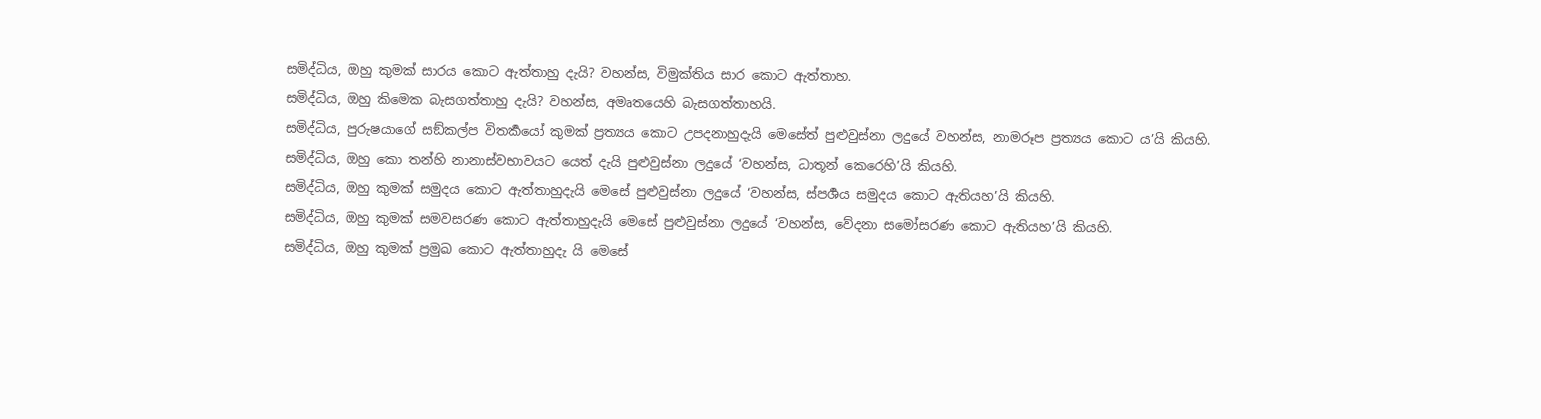සමිද්ධිය, ඔහු කුමක් සාරය කොට ඇත්තාහු දැයි? වහන්ස, විමුක්තිය සාර කොට ඇත්තාහ.
සමිද්ධිය, ඔහු කිමෙක බැසගත්තාහු දැයි? වහන්ස, අමෘතයෙහි බැසගත්තාහයි.
සමිද්ධිය, පුරුෂයාගේ සඞ්කල්ප විතර්‍කයෝ කුමක් ප්‍රත්‍යය කොට උපදනාහුදැයි මෙසේත් පුළුවුස්නා ලදුයේ වහන්ස, නාමරූප ප්‍රත්‍යය කොට ය’යි කියහි.
සමිද්ධිය, ඔහු කො තන්හි නානාස්වභාවයට යෙත් දැයි පුළුවුස්නා ලදුයේ ‘වහන්ස, ධාතූන් කෙරෙහි’යි කියහි.
සමිද්ධිය, ඔහු කුමක් සමුදය කොට ඇත්තාහුදැයි මෙසේ පුළුවුස්නා ලදුයේ ‘වහන්ස, ස්පර්‍ශය සමුදය කොට ඇතියහ’යි කියහි.
සමිද්ධිය, ඔහු කුමක් සමවසරණ කොට ඇත්තාහුදැයි මෙසේ පුළුවුස්නා ලදුයේ ‘වහන්ස, වේදනා සමෝසරණ කොට ඇතියහ’යි කියහි.
සමිද්ධිය, ඔහු කුමක් ප්‍රමුඛ කොට ඇත්තාහුදැ යි මෙසේ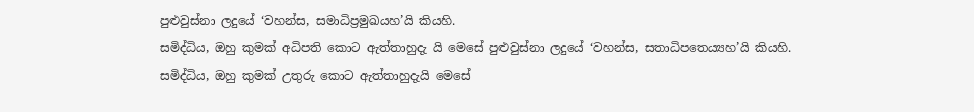පුළුවුස්නා ලදුයේ ‘වහන්ස, සමාධිප්‍රමුඛයහ’යි කියහි.
සමිද්ධිය, ඔහු කුමක් අධිපති කොට ඇත්තාහුදැ යි මෙසේ පුළුවුස්නා ලදුයේ ‘වහන්ස, සතාධිපතෙය්‍යහ’යි කියහි.
සමිද්ධිය, ඔහු කුමක් උතුරු කොට ඇත්තාහුදැයි මෙසේ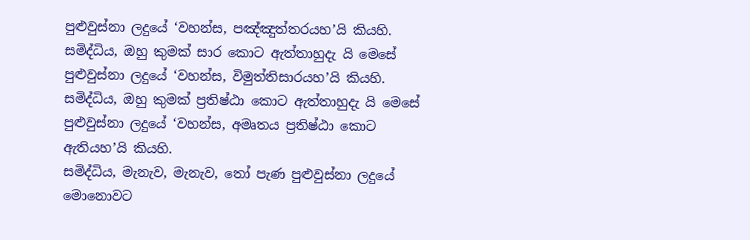පුළුවුස්නා ලදුයේ ‘වහන්ස, පඤ්ඤුත්තරයහ’යි කියහි.
සමිද්ධිය, ඔහු කුමක් සාර කොට ඇත්තාහුදැ යි මෙසේ පුළුවුස්නා ලදුයේ ‘වහන්ස, විමුත්තිසාරයහ’යි කියහි.
සමිද්ධිය, ඔහු කුමක් ප්‍රතිෂ්ඨා කොට ඇත්තාහුදැ යි මෙසේ පුළුවුස්නා ලදුයේ ‘වහන්ස, අමෘතය ප්‍රතිෂ්ඨා කොට ඇතියහ’යි කියහි.
සමිද්ධිය, මැනැව, මැනැව, තෝ පැණ පුළුවුස්නා ලදුයේ මොනොවට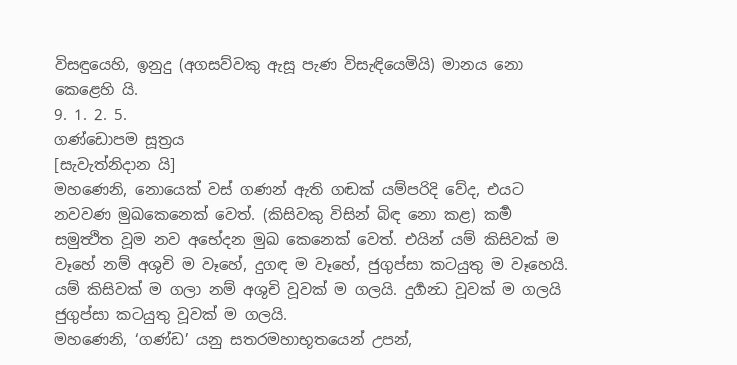විසඳුයෙහි, ඉනුදු (අගසව්වකු ඇසූ පැණ විසැඳියෙමියි) මානය නො කෙළෙහි යි.
9. 1. 2. 5.
ගණ්ඩොපම සූත්‍රය
[සැවැත්නිදාන යි]
මහණෙනි, නොයෙක් වස් ගණන් ඇති ගඬක් යම්පරිදි වේද, එයට නවවණ මුඛකෙනෙක් වෙත්. (කිසිවකු විසින් බිඳ නො කළ) කර්‍ම සමුත්‍ථිත වූම නව අභේදන මුඛ කෙනෙක් වෙත්. එයින් යම් කිසිවක් ම වෑහේ නම් අශුචි ම වෑහේ, දුගඳ ම වෑහේ, ජුගුප්සා කටයුතු ම වෑහෙයි. යම් කිසිවක් ම ගලා නම් අශුචි වූවක් ම ගලයි. දුර්‍ගන්‍ධ වූවක් ම ගලයි ජුගුප්සා කටයුතු වූවක් ම ගලයි.
මහණෙනි, ‘ගණ්ඩ’ යනු සතරමහාභූතයෙන් උපන්,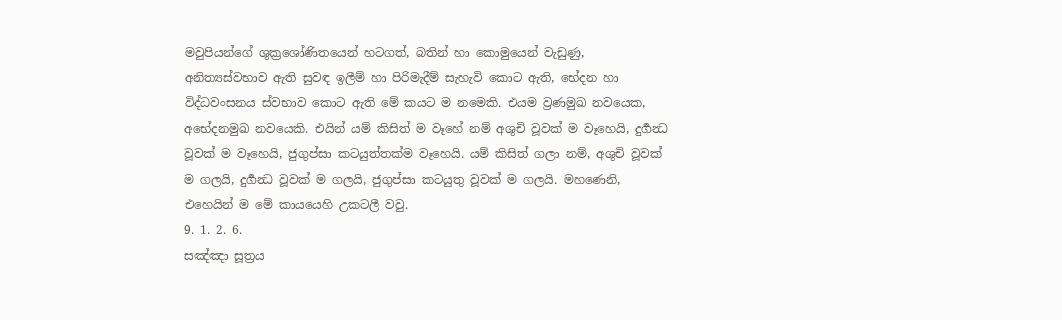මවුපියන්ගේ ශුක්‍රශෝණිතයෙන් හටගත්, බතින් හා කොමුයෙන් වැඩුණු, අනිත්‍යස්වභාව ඇති සුවඳ ඉලීම් හා පිරිමැදීම් සැහැවි කොට ඇති, භේදන හා විද්ධවංසනය ස්වභාව කොට ඇති මේ කයට ම නමෙකි. එයම ව්‍රණමුඛ නවයෙක, අභේදනමුඛ නවයෙකි. එයින් යම් කිසිත් ම වෑහේ නම් අශුචි වූවක් ම වෑහෙයි, දුර්‍ගන්‍ධ වූවක් ම වෑහෙයි, ජුගුප්සා කටයුත්තක්ම වෑහෙයි. යම් කිසිත් ගලා නම්, අශුචි වූවක් ම ගලයි, දුර්‍ගන්‍ධ වූවක් ම ගලයි, ජුගුප්සා කටයුතු වූවක් ම ගලයි. මහණෙනි, එහෙයින් ම මේ කායයෙහි උකටලී වවු.
9. 1. 2. 6.
සඤ්ඤා සූත්‍රය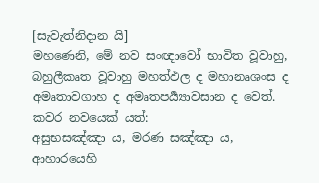[සැවැත්නිදාන යි]
මහණෙනි, මේ නව සංඥාවෝ භාවිත වූවාහු, බහුලීකෘත වූවාහු මහත්ඵල ද මහානෘශංස ද අමෘතාවගාහ ද අමෘතපර්‍ය්‍යාවසාන ද වෙත්. කවර නවයෙක් යත්:
අසුභසඤ්ඤා ය, මරණ සඤ්ඤා ය, ආහාරයෙහි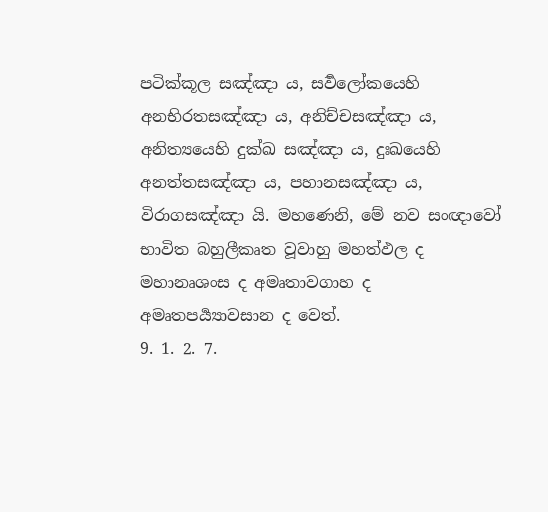පටික්කූල සඤ්ඤා ය, සර්‍වලෝකයෙහි අනභිරතසඤ්ඤා ය, අනිච්චසඤ්ඤා ය, අනිත්‍යයෙහි දුක්ඛ සඤ්ඤා ය, දුඃඛයෙහි අනත්තසඤ්ඤා ය, පහානසඤ්ඤා ය, විරාගසඤ්ඤා යි. මහණෙනි, මේ නව සංඥාවෝ භාවිත බහුලීකෘත වූවාහු මහත්ඵල ද මහානෘශංස ද අමෘතාවගාහ ද අමෘතපර්‍ය්‍යාවසාන ද වෙත්.
9. 1. 2. 7.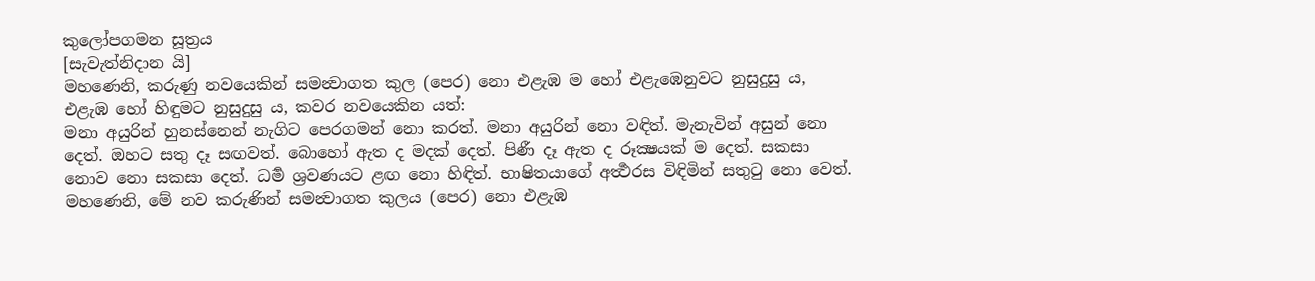කුලෝපගමන සූත්‍රය
[සැවැත්නිදාන යි]
මහණෙනි, කරුණු නවයෙකින් සමන්‍වාගත කුල (පෙර) නො එළැඹ ම හෝ එළැඹෙනුවට නුසුදුසු ය, එළැඹ හෝ හිඳුමට නුසුදුසු ය, කවර නවයෙකින යත්:
මනා අයුරින් හුනස්නෙන් නැගිට පෙරගමන් නො කරත්. මනා අයුරින් නො වඳිත්. මැනැවින් අසුන් නො දෙත්. ඔහට සතු දෑ සඟවත්. බොහෝ ඇත ද මදක් දෙත්. පිණී දෑ ඇත ද රූක්‍ෂයක් ම දෙත්. සකසා නොව නො සකසා දෙත්. ධර්‍ම ශ්‍රවණයට ළඟ නො හිඳිත්. භාෂිතයාගේ අර්‍ත්‍ථරස විඳිමින් සතුටු නො වෙත්. මහණෙනි, මේ නව කරුණින් සමන්‍වාගත කුලය (පෙර) නො එළැඹ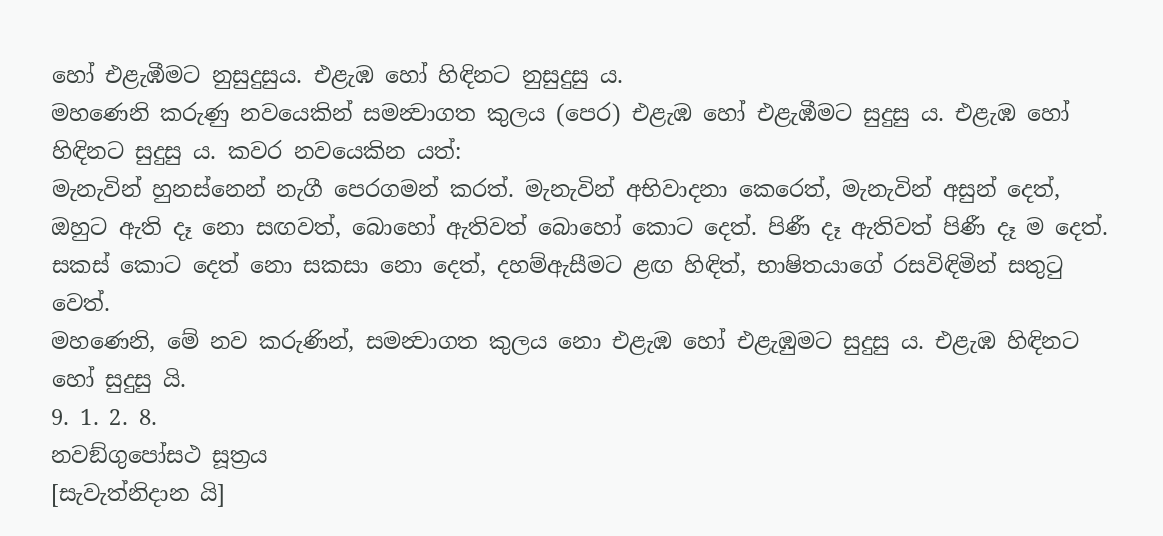හෝ එළැඹීමට නුසුදුසුය. එළැඹ හෝ හිඳිනට නුසුදුසු ය.
මහණෙනි කරුණු නවයෙකින් සමන්‍වාගත කුලය (පෙර) එළැඹ හෝ එළැඹීමට සුදුසු ය. එළැඹ හෝ හිඳිනට සුදුසු ය. කවර නවයෙකින යත්:
මැනැවින් හුනස්නෙන් නැගී පෙරගමන් කරත්. මැනැවින් අභිවාදනා කෙරෙත්, මැනැවින් අසුන් දෙත්, ඔහුට ඇති දෑ නො සඟවත්, බොහෝ ඇතිවත් බොහෝ කොට දෙත්. පිණී දෑ ඇතිවත් පිණී දෑ ම දෙත්. සකස් කොට දෙත් නො සකසා නො දෙත්, දහම්ඇසීමට ළඟ හිඳිත්, භාෂිතයාගේ රසවිඳිමින් සතුටු වෙත්.
මහණෙනි, මේ නව කරුණින්, සමන්‍වාගත කුලය නො එළැඹ හෝ එළැඹුමට සුදුසු ය. එළැඹ හිඳිනට හෝ සුදුසු යි.
9. 1. 2. 8.
නවඞ්ගුපෝසථ සූත්‍රය
[සැවැත්නිදාන යි]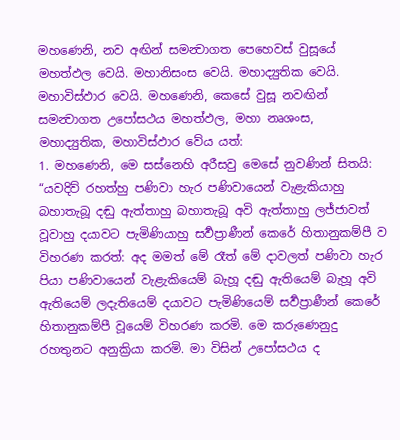මහණෙනි, නව අඟින් සමන්‍වාගත පෙහෙවස් වුසූයේ මහත්ඵල වෙයි. මහානිසංස වෙයි. මහාද්‍යුතික වෙයි. මහාවිස්ඵාර වෙයි. මහණෙනි, කෙසේ වුසූ නවඟින් සමන්‍වාගත උපෝසථය මහත්ඵල, මහා නෘශංස, මහාද්‍යුතික, මහාවිස්ඵාර වේය යත්:
1. මහණෙනි, මෙ සස්නෙහි අරීසවු මෙසේ නුවණින් සිතයි: “යවදිව් රහත්හු පණිවා හැර පණිවායෙන් වැළැකියාහු බහාතැබූ දඬු ඇත්තාහු බහාතැබූ අවි ඇත්තාහු ලජ්ජාවත් වූවාහු දයාවට පැමිණියාහු සර්‍වප්‍රාණීන් කෙරේ හිතානුකම්පී ව විහරණ කරත්: අද මමත් මේ රෑත් මේ දාවලත් පණිවා හැර පියා පණිවායෙන් වැළැකියෙම් බැහූ දඬු ඇතියෙම් බැහූ අවි ඇතියෙම් ලදැතියෙම් දයාවට පැමිණියෙම් සර්‍වප්‍රාණීන් කෙරේ හිතානුකම්පී වූයෙම් විහරණ කරමි. මෙ කරුණෙනුදු රහතුනට අනුක්‍රියා කරමි. මා විසින් උපෝසථය ද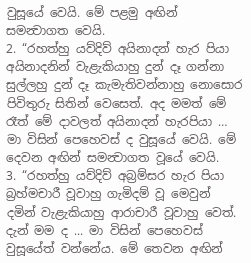වුසූයේ වෙයි. මේ පළමු අඟින් සමන්‍වාගත වෙයි.
2. “රහත්හු යව්දිව් අයිනාදන් හැර පියා අයිනාදනින් වැළැකියාහු දුන් දෑ ගන්නා සුල්ලහු දුන් දෑ කැමැතිවන්නාහු නොසොර පිවිතුරු සිතින් වෙසෙත්. අද මමත් මේ රෑත් මේ දාවලත් අයිනාදන් හැරපියා … මා විසින් පෙහෙවස් ද වුසූයේ වෙයි. මේ දෙවන අඟින් සමන්‍වාගත වූයේ වෙයි.
3. “රහත්හු යව්දිව් අබ්‍රම්සර හැර පියා බ්‍රහ්මචාරී වූවාහු ගැමිදම් වූ මෙවුන් දමින් වැළැකියාහු ආරාචාරී වූවාහු වෙත්. දැන් මම ද ... මා විසින් පෙහෙවස් වුසූයේත් වන්නේය. මේ තෙවන අඟින්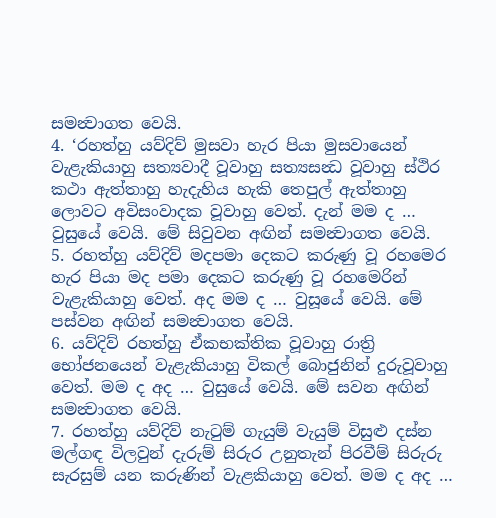සමන්‍වාගත වෙයි.
4. ‘රහත්හු යව්දිව් මුසවා හැර පියා මුසවායෙන් වැළැකියාහු සත්‍යවාදී වූවාහු සත්‍යසන්‍ධ වූවාහු ස්ථිර කථා ඇත්තාහු හැදැහිය හැකි තෙපුල් ඇත්තාහු ලොවට අවිසංවාදක වූවාහු වෙත්. දැන් මම ද … වුසුයේ වෙයි. මේ සිවුවන අඟින් සමන්‍වාගත වෙයි.
5. රහත්හු යව්දිව් මදපමා දෙකට කරුණු වූ රහමෙර හැර පියා මද පමා දෙකට කරුණු වූ රහමෙරින් වැළැකියාහු වෙත්. අද මම ද … වුසූයේ වෙයි. මේ පස්වන අඟින් සමන්‍වාගත වෙයි.
6. යව්දිව් රහත්හු ඒකභක්තික වූවාහු රාත්‍රි භෝජනයෙන් වැළැකියාහු විකල් බොජුනින් දුරුවූවාහු වෙත්. මම ද අද … වුසුයේ වෙයි. මේ සවන අඟින් සමන්‍වාගත වෙයි.
7. රහත්හු යව්දිව් නැටුම් ගැයුම් වැයුම් විසුළු දස්න මල්ගඳ විලවුන් දැරුම් සිරුර උනුතැන් පිරවීම් සිරුරු සැරසුම් යන කරුණින් වැළකියාහු වෙත්. මම ද අද …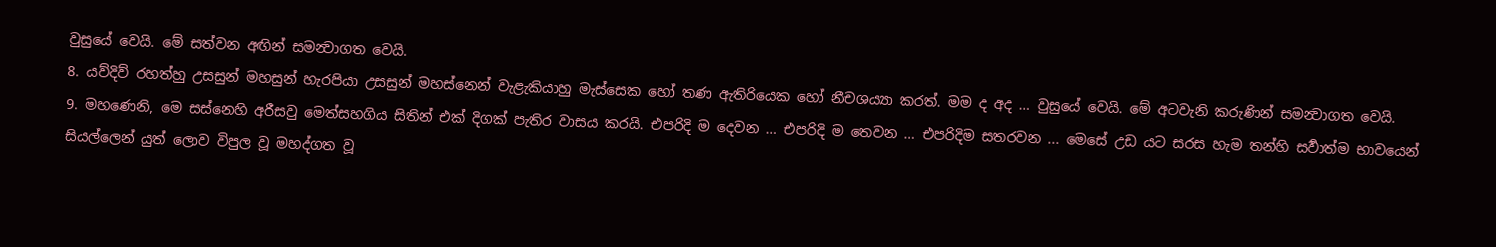වුසුයේ වෙයි. මේ සත්වන අඟින් සමන්‍වාගත වෙයි.
8. යව්දිව් රහත්හු උසසුන් මහසුන් හැරපියා උසසුන් මහස්නෙන් වැළැකියාහු මැස්සෙක හෝ තණ ඇතිරියෙක හෝ නීචශය්‍යා කරත්. මම ද අද … වුසුයේ වෙයි. මේ අටවැනි කරුණින් සමන්‍වාගත වෙයි.
9. මහණෙනි, මෙ සස්නෙහි අරීසවු මෙත්සහගිය සිතින් එක් දිගක් පැතිර වාසය කරයි. එපරිදි ම දෙවන … එපරිදි ම තෙවන … එපරිදිම සතරවන ... මෙසේ උඩ යට සරස හැම තන්හි සර්‍වාත්ම භාවයෙන් සියල්ලෙන් යුත් ලොව විපුල වූ මහද්ගත වූ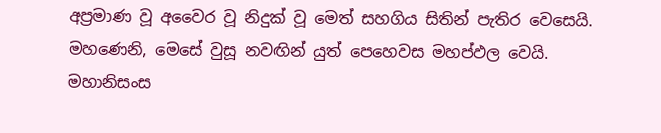අප්‍රමාණ වූ අවෛර වූ නිදුක් වූ මෙත් සහගිය සිතින් පැතිර වෙසෙයි.
මහණෙනි, මෙසේ වුසූ නවඟින් යුත් පෙහෙවස මහප්ඵල වෙයි. මහානිසංස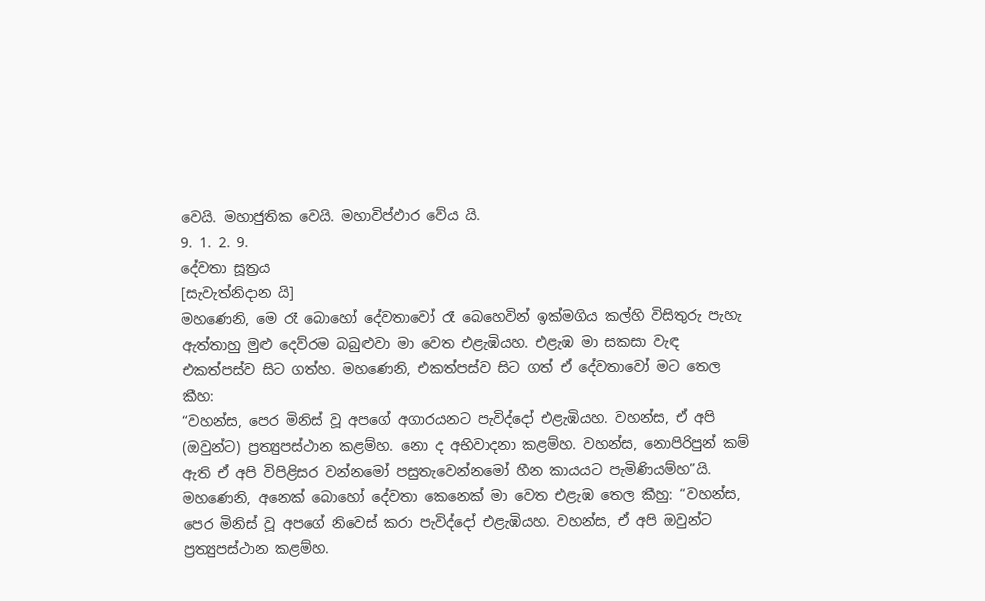වෙයි. මහාජුතික වෙයි. මහාවිප්ඵාර වේය යි.
9. 1. 2. 9.
දේවතා සූත්‍රය
[සැවැත්නිදාන යි]
මහණෙනි, මෙ රෑ බොහෝ දේවතාවෝ රෑ බෙහෙවින් ඉක්මගිය කල්හි විසිතුරු පැහැ ඇත්තාහු මුළු දෙව්රම බබුළුවා මා වෙත එළැඹියහ. එළැඹ මා සකසා වැඳ එකත්පස්ව සිට ගත්හ. මහණෙනි, එකත්පස්ව සිට ගත් ඒ දේවතාවෝ මට තෙල කීහ:
“වහන්ස, පෙර මිනිස් වූ අපගේ අගාරයනට පැවිද්දෝ එළැඹියහ. වහන්ස, ඒ අපි (ඔවුන්ට) ප්‍රත්‍යුපස්ථාන කළම්හ. නො ද අභිවාදනා කළම්හ. වහන්ස, නොපිරිපුන් කම් ඇති ඒ අපි විපිළිසර වන්නමෝ පසුතැවෙන්නමෝ හීන කායයට පැමිණියම්හ”යි.
මහණෙනි, අනෙක් බොහෝ දේවතා කෙනෙක් මා වෙත එළැඹ තෙල කීහු: “වහන්ස, පෙර මිනිස් වූ අපගේ නිවෙස් කරා පැවිද්දෝ එළැඹියහ. වහන්ස, ඒ අපි ඔවුන්ට ප්‍රත්‍යුපස්ථාන කළම්හ.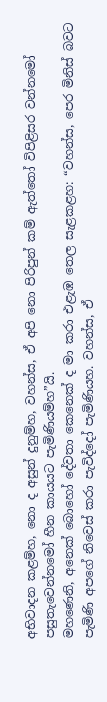අභිවාදන කළම්හ, නො ද අසුන් දුනුම්හ, වහන්ස, ඒ අපි නො පිරිපුන් කම් ඇත්තෝ විපිළිසර වන්නමෝ පසුතැවෙන්නමෝ හීන කායයට පැමිණියම්හ”යි.
මහණෙනි, අනෙක් බොහෝ දේවතා කෙනෙක් ද මා කරා එළැඹ තෙල සැළකළහ: “වහන්ස, පෙර මිනිස් බවට පැමිණි අපගේ නිවෙස් කරා පැවිද්දෝ පැමිණියහ. වහන්ස, ඒ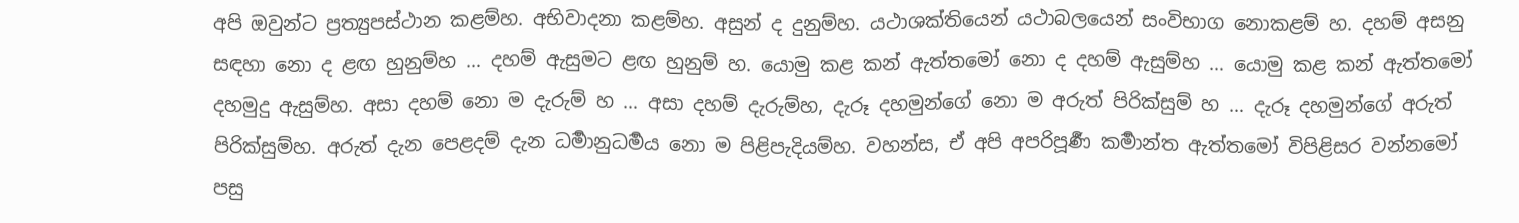අපි ඔවුන්ට ප්‍රත්‍යුපස්ථාන කළම්හ. අභිවාදනා කළම්හ. අසුන් ද දුනුම්හ. යථාශක්තියෙන් යථාබලයෙන් සංවිභාග නොකළම් හ. දහම් අසනු සඳහා නො ද ළඟ හුනුම්හ … දහම් ඇසුමට ළඟ හුනුම් හ. යොමු කළ කන් ඇත්තමෝ නො ද දහම් ඇසුම්හ … යොමු කළ කන් ඇත්තමෝ දහමුදු ඇසුම්හ. අසා දහම් නො ම දැරුම් හ … අසා දහම් දැරුම්හ, දැරූ දහමුන්ගේ නො ම අරුත් පිරික්සුම් හ … දැරූ දහමුන්ගේ අරුත් පිරික්සුම්හ. අරුත් දැන පෙළදම් දැන ධර්‍මානුධර්‍මය නො ම පිළිපැදියම්හ. වහන්ස, ඒ අපි අපරිපූර්‍ණ කර්‍මාන්ත ඇත්තමෝ විපිළිසර වන්නමෝ පසු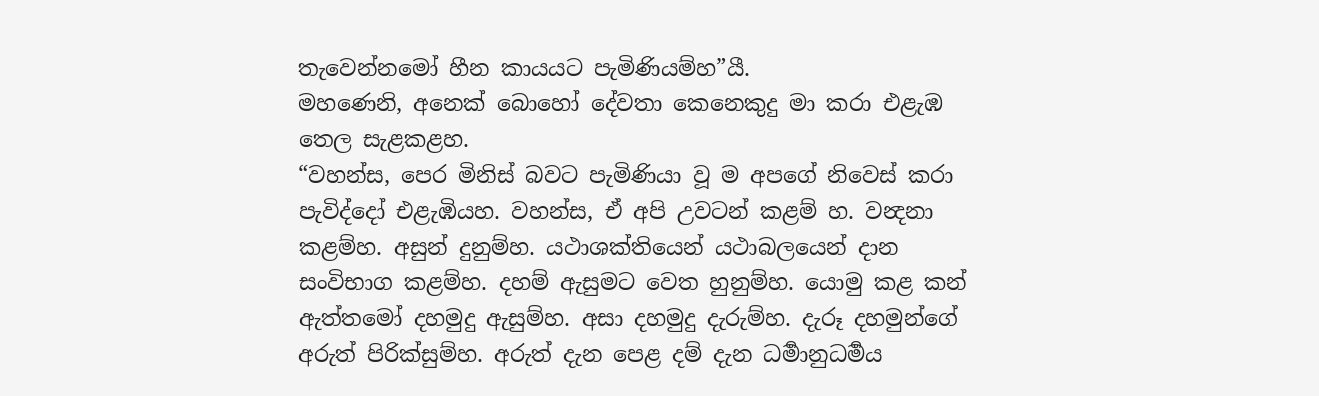තැවෙන්නමෝ හීන කායයට පැමිණියම්හ”යී.
මහණෙනි, අනෙක් බොහෝ දේවතා කෙනෙකුදු මා කරා එළැඹ තෙල සැළකළහ.
“වහන්ස, පෙර මිනිස් බවට පැමිණියා වූ ම අපගේ නිවෙස් කරා පැවිද්දෝ එළැඹියහ. වහන්ස, ඒ අපි උවටන් කළම් හ. වන්‍දනා කළම්හ. අසුන් දුනුම්හ. යථාශක්තියෙන් යථාබලයෙන් දාන සංවිභාග කළම්හ. දහම් ඇසුමට වෙත හුනුම්හ. යොමු කළ කන් ඇත්තමෝ දහමුදු ඇසුම්හ. අසා දහමුදු දැරුම්හ. දැරූ දහමුන්ගේ අරුත් පිරික්සුම්හ. අරුත් දැන පෙළ දම් දැන ධර්‍මානුධර්‍මය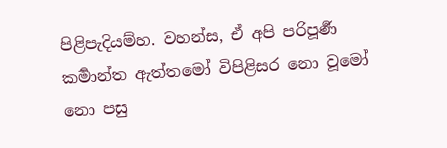පිළිපැදියම්හ. වහන්ස, ඒ අපි පරිපූර්‍ණ කර්‍මාන්ත ඇත්තමෝ විපිළිසර නො වූමෝ නො පසු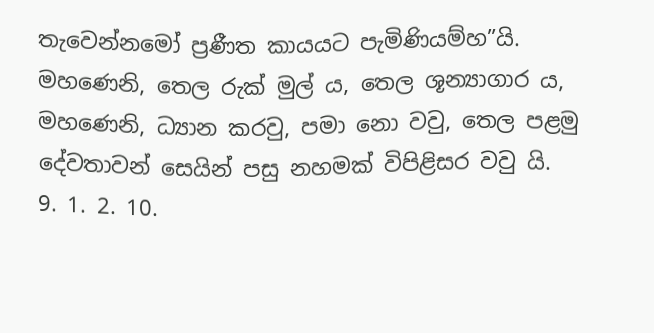තැවෙන්නමෝ ප්‍රණීත කායයට පැමිණියම්හ”යි.
මහණෙනි, තෙල රුක් මුල් ය, තෙල ශූන්‍යාගාර ය, මහණෙනි, ධ්‍යාන කරවු, පමා නො වවු, තෙල පළමු දේවතාවන් සෙයින් පසු නහමක් විපිළිසර වවු යි.
9. 1. 2. 10.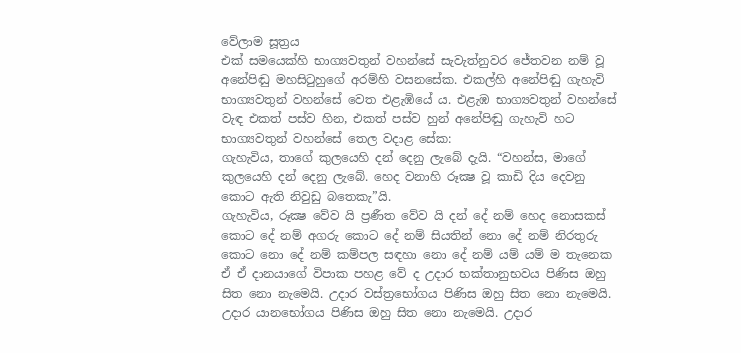වේලාම සූත්‍රය
එක් සමයෙක්හි භාග්‍යවතුන් වහන්සේ සැවැත්නුවර ජේතවන නම් වූ අනේපිඬු මහසිටුහුගේ අරම්හි වසනසේක. එකල්හි අනේපිඬු ගැහැවි භාග්‍යවතුන් වහන්සේ වෙත එළැඹියේ ය. එළැඹ භාග්‍යවතුන් වහන්සේ වැඳ එකත් පස්ව හින, එකත් පස්ව හුන් අනේපිඬු ගැහැවි හට භාග්‍යවතුන් වහන්සේ තෙල වදාළ සේක:
ගැහැවිය, තාගේ කුලයෙහි දන් දෙනු ලැබේ දැයි. “වහන්ස, මාගේ කුලයෙහි දන් දෙනු ලැබේ. හෙද වනාහි රූක්‍ෂ වූ කාඩි දිය දෙවනු කොට ඇති නිවුඩු බතෙකැ”යි.
ගැහැවිය, රූක්‍ෂ වේව යි ප්‍රණීත වේව යි දන් දේ නම් හෙද නොසකස් කොට දේ නම් අගරු කොට දේ නම් සියතින් නො දේ නම් නිරතුරු කොට නො දේ නම් කම්පල සඳහා නො දේ නම් යම් යම් ම තැනෙක ඒ ඒ දානයාගේ විපාක පහළ වේ ද උදාර භක්තානුභවය පිණිස ඔහු සිත නො නැමෙයි. උදාර වස්ත්‍රභෝගය පිණිස ඔහු සිත නො නැමෙයි. උදාර යානභෝගය පිණිස ඔහු සිත නො නැමෙයි. උදාර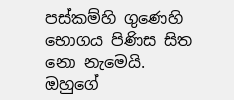පස්කම්හි ගුණෙහි භොගය පිණිස සිත නො නැමෙයි. ඔහුගේ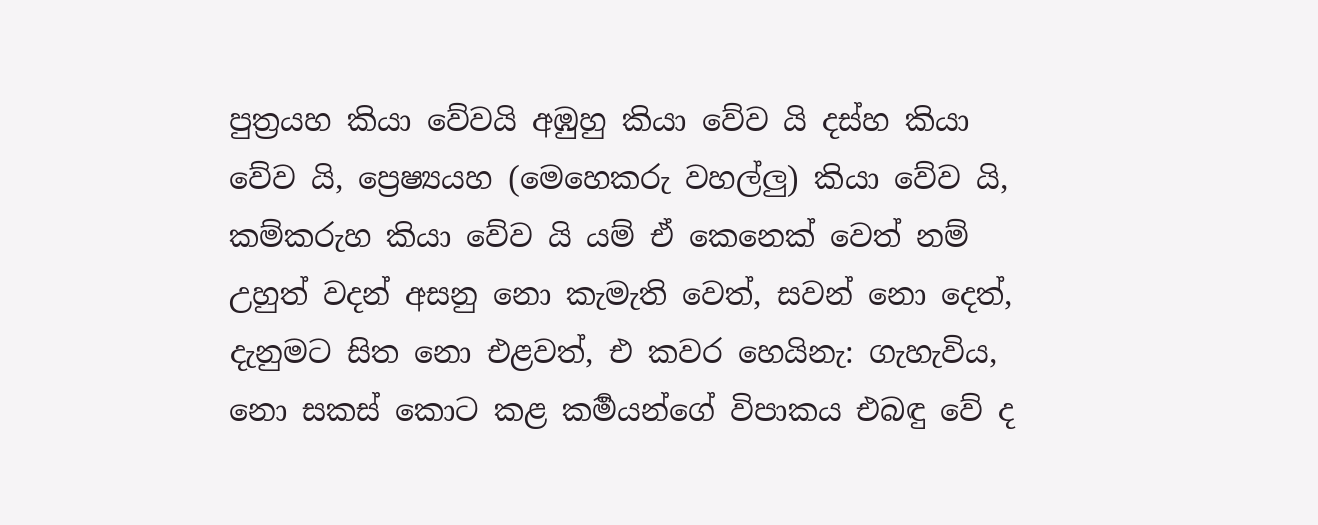පුත්‍රයහ කියා වේවයි අඹුහු කියා වේව යි දස්හ කියා වේව යි, ප්‍රෙෂ්‍යයහ (මෙහෙකරු වහල්ලු) කියා වේව යි, කම්කරුහ කියා වේව යි යම් ඒ කෙනෙක් වෙත් නම් උහුත් වදන් අසනු නො කැමැති වෙත්, සවන් නො දෙත්, දැනුමට සිත නො එළවත්, එ කවර හෙයිනැ: ගැහැවිය, නො සකස් කොට කළ කර්‍මයන්ගේ විපාකය එබඳු වේ ද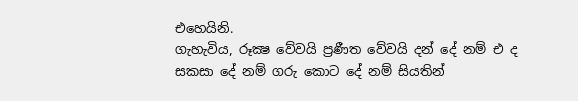එහෙයිනි.
ගැහැවිය, රූක්‍ෂ වේවයි ප්‍රණීත වේවයි දන් දේ නම් එ ද සකසා දේ නම් ගරු කොට දේ නම් සියතින්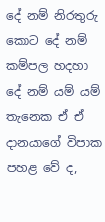දේ නම් නිරතුරු කොට දේ නම් කම්පල හදහා දේ නම් යම් යම් තැනෙක ඒ ඒ දානයාගේ විපාක පහළ වේ ද,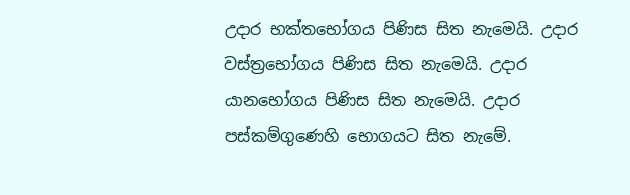උදාර භක්තභෝගය පිණිස සිත නැමෙයි. උදාර වස්ත්‍රභෝගය පිණිස සිත නැමෙයි. උදාර යානභෝගය පිණිස සිත නැමෙයි. උදාර පස්කම්ගුණෙහි භොගයට සිත නැමේ.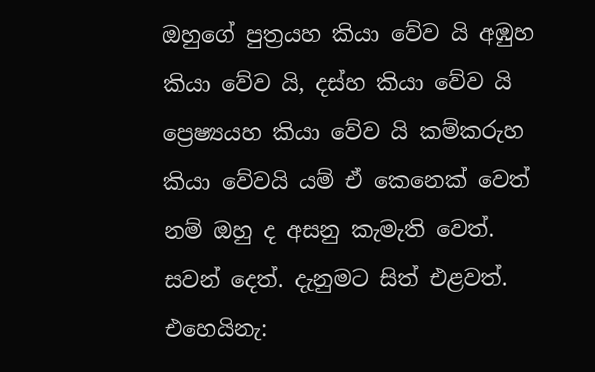ඔහුගේ පුත්‍රයහ කියා වේව යි අඹුහ කියා වේව යි, දස්හ කියා වේව යි ප්‍රෙෂ්‍යයහ කියා වේව යි කම්කරුහ කියා වේවයි යම් ඒ කෙනෙක් වෙත් නම් ඔහු ද අසනු කැමැති වෙත්. සවන් දෙත්. දැනුමට සිත් එළවත්. එහෙයිනැ: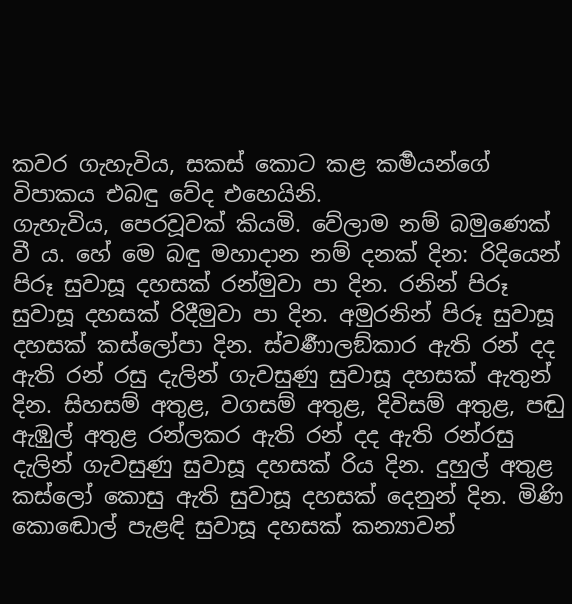කවර ගැහැවිය, සකස් කොට කළ කර්‍මයන්ගේ විපාකය එබඳු වේද එහෙයිනි.
ගැහැවිය, පෙරවූවක් කියමි. වේලාම නම් බමුණෙක් වී ය. හේ මෙ බඳු මහාදාන නම් දනක් දින: රිදියෙන් පිරූ සුවාසූ දහසක් රන්මුවා පා දින. රනින් පිරූ සුවාසූ දහසක් රිදීමුවා පා දින. අමුරනින් පිරූ සුවාසූ දහසක් කස්ලෝපා දින. ස්වර්‍ණාලඞ්කාර ඇති රන් දද ඇති රන් රසු දැලින් ගැවසුණු සුවාසූ දහසක් ඇතුන් දින. සිහසම් අතුළ, වගසම් අතුළ, දිවිසම් අතුළ, පඬු ඇඹුල් අතුළ රන්ලකර ඇති රන් දද ඇති රන්රසු දැලින් ගැවසුණු සුවාසූ දහසක් රිය දින. දුහුල් අතුළ කස්ලෝ කොසු ඇති සුවාසූ දහසක් දෙනුන් දින. මිණි කොඬොල් පැළඳි සුවාසූ දහසක් කන්‍යාවන්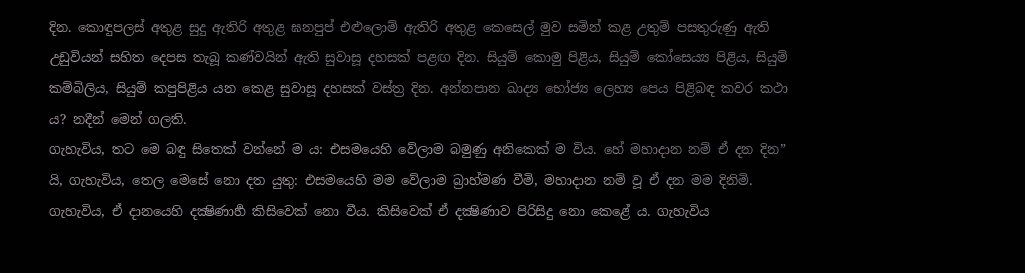දින. කොඳුපලස් අතුළ සුදු ඇතිරි අතුළ ඝනපුප් එළුලොම් ඇතිරි අතුළ කෙසෙල් මුව සමින් කළ උතුම් පසතුරුණු ඇති උඩුවියන් සහිත දෙපස තැබූ කණ්වයින් ඇති සුවාසූ දහසක් පළඟ දින. සියුම් කොමු පිළිය, සියුම් කෝසෙය්‍ය පිළිය, සියුම් කම්බිලිය, සියුම් කපුපිළිය යන කෙළ සුවාසූ දහසක් වස්ත්‍ර දින. අන්නපාන ඛාද්‍ය භෝජ්‍ය ලෙහ්‍ය පෙය පිළිබඳ කවර කථා ය? නදීන් මෙන් ගලති.
ගැහැවිය, තට මෙ බඳු සිතෙක් වන්නේ ම ය: එසමයෙහි වේලාම බමුණු අනිකෙක් ම විය. හේ මහාදාන නම් ඒ දන දින” යි, ගැහැවිය, තෙල මෙසේ නො දත යුතු: එසමයෙහි මම වේලාම බ්‍රාහ්මණ වීමි, මහාදාන නම් වූ ඒ දන මම දිනිමි.
ගැහැවිය, ඒ දානයෙහි දක්‍ෂිණාර්‍හ කිසිවෙක් නො වීය. කිසිවෙක් ඒ දක්‍ෂිණාව පිරිසිදු නො කෙළේ ය. ගැහැවිය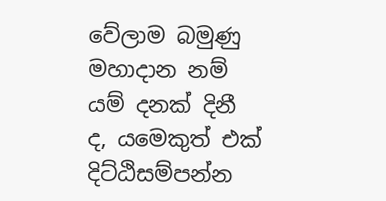වේලාම බමුණු මහාදාන නම් යම් දනක් දිනී ද, යමෙකුත් එක් දිට්ඨිසම්පන්න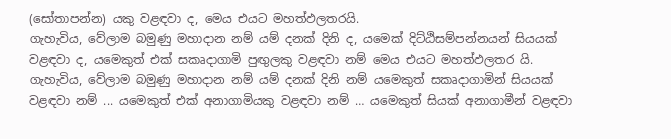(සෝතාපන්න) යකු වළඳවා ද, මෙය එයට මහත්ඵලතරයි.
ගැහැවිය, වේලාම බමුණු මහාදාන නම් යම් දනක් දිනි ද, යමෙක් දිට්ඨිසම්පන්නයන් සියයක් වළඳවා ද, යමෙකුත් එක් සකෘදාගාමි පුඟුලකු වළඳවා නම් මෙය එයට මහත්ඵලතර යි.
ගැහැවිය, වේලාම බමුණු මහාදාන නම් යම් දනක් දිනි නම් යමෙකුත් සකෘදාගාමින් සියයක් වළඳවා නම් ... යමෙකුත් එක් අනාගාමියකු වළඳවා නම් … යමෙකුත් සියක් අනාගාමීන් වළඳවා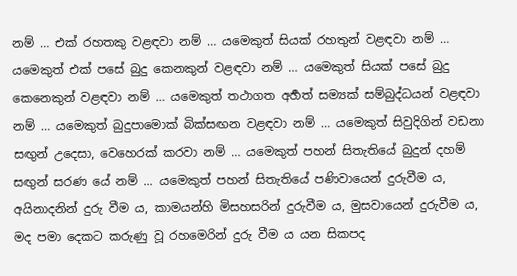නම් … එක් රහතකු වළඳවා නම් … යමෙකුත් සියක් රහතුන් වළඳවා නම් … යමෙකුත් එක් පසේ බුදු කෙනකුන් වළඳවා නම් … යමෙකුත් සියක් පසේ බුදු කෙනෙකුන් වළඳවා නම් … යමෙකුත් තථාගත අර්‍හත් සම්‍යක් සම්බුද්ධයන් වළඳවා නම් … යමෙකුත් බුදුපාමොක් බික්සඟන වළඳවා නම් … යමෙකුත් සිවුදිගින් වඩනා සඟුන් උදෙසා, වෙහෙරක් කරවා නම් … යමෙකුත් පහන් සිතැතියේ බුදුන් දහම් සඟුන් සරණ යේ නම් ... යමෙකුත් පහන් සිතැතියේ පණිවායෙන් දුරුවීම ය, අයිනාදනින් දුරු වීම ය, කාමයන්හි මිසහසරින් දුරුවීම ය, මුසවායෙන් දුරුවීම ය, මද පමා දෙකට කරුණු වූ රහමෙරින් දුරු වීම ය යන සිකපද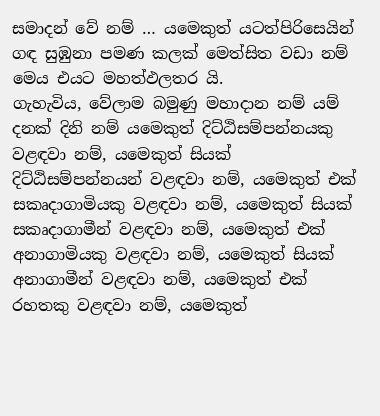සමාදන් වේ නම් … යමෙකුත් යටත්පිරිසෙයින් ගඳ සුඹුනා පමණ කලක් මෙත්සිත වඩා නම් මෙය එයට මහත්ඵලතර යි.
ගැහැවිය, වේලාම බමුණු මහාදාන නම් යම් දනක් දිනි නම් යමෙකුත් දිට්ඨිසම්පන්නයකු වළඳවා නම්, යමෙකුත් සියක් දිට්ඨිසම්පන්නයන් වළඳවා නම්, යමෙකුත් එක් සකෘදාගාමියකු වළඳවා නම්, යමෙකුත් සියක් සකෘදාගාමීන් වළඳවා නම්, යමෙකුත් එක් අනාගාමියකු වළඳවා නම්, යමෙකුත් සියක් අනාගාමීන් වළඳවා නම්, යමෙකුත් එක් රහතකු වළඳවා නම්, යමෙකුත්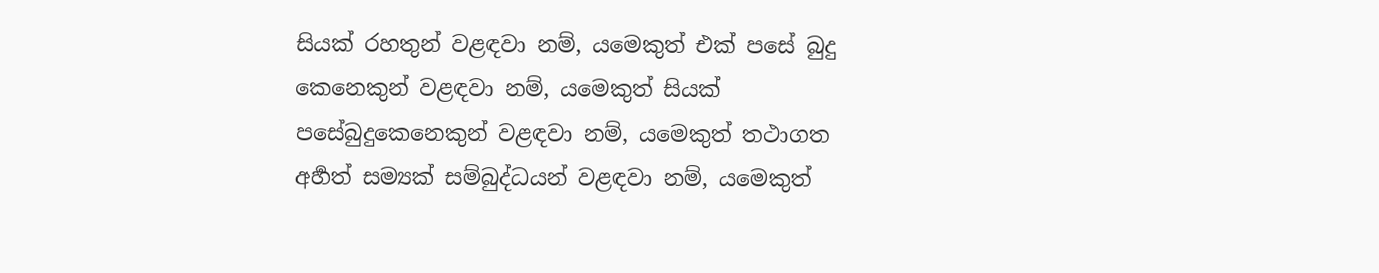සියක් රහතුන් වළඳවා නම්, යමෙකුත් එක් පසේ බුදු කෙනෙකුන් වළඳවා නම්, යමෙකුත් සියක් පසේබුදුකෙනෙකුන් වළඳවා නම්, යමෙකුත් තථාගත අර්‍හත් සම්‍යක් සම්බුද්ධයන් වළඳවා නම්, යමෙකුත්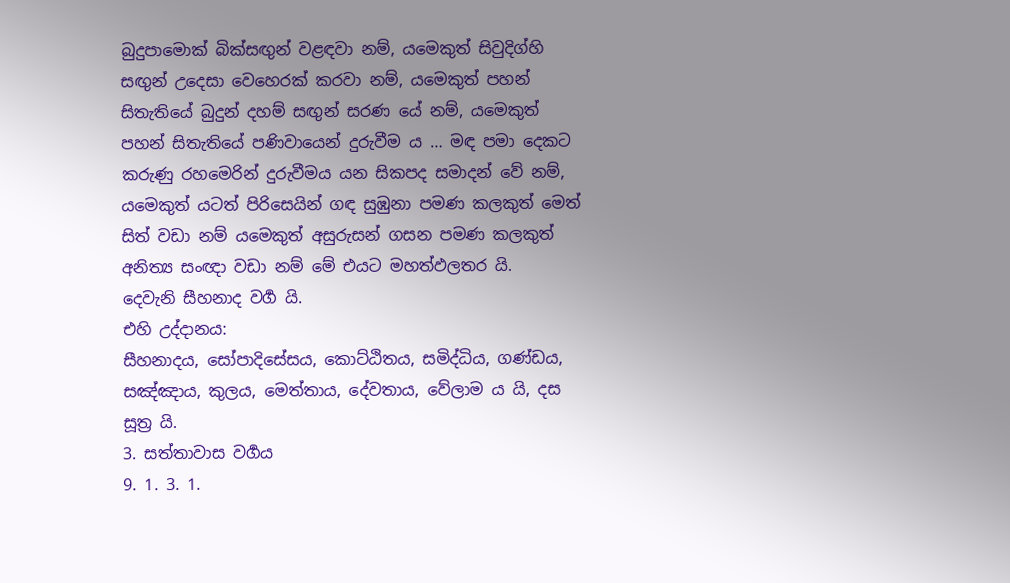බුදුපාමොක් බික්සඟුන් වළඳවා නම්, යමෙකුත් සිවුදිග්හි සඟුන් උදෙසා වෙහෙරක් කරවා නම්, යමෙකුත් පහන් සිතැතියේ බුදුන් දහම් සඟුන් සරණ යේ නම්, යමෙකුත් පහන් සිතැතියේ පණිවායෙන් දුරුවීම ය … මඳ පමා දෙකට කරුණු රහමෙරින් දුරුවීමය යන සිකපද සමාදන් වේ නම්, යමෙකුත් යටත් පිරිසෙයින් ගඳ සුඹුනා පමණ කලකුත් මෙත් සිත් වඩා නම් යමෙකුත් අසුරුසන් ගසන පමණ කලකුත් අනිත්‍ය සංඥා වඩා නම් මේ එයට මහත්ඵලතර යි.
දෙවැනි සීහනාද වර්‍ග යි.
එහි උද්දානය:
සීහනාදය, සෝපාදිසේසය, කොට්ඨිතය, සමිද්ධිය, ගණ්ඩය, සඤ්ඤාය, කුලය, මෙත්තාය, දේවතාය, වේලාම ය යි, දස සූත්‍ර යි.
3. සත්තාවාස වර්‍ගය
9. 1. 3. 1.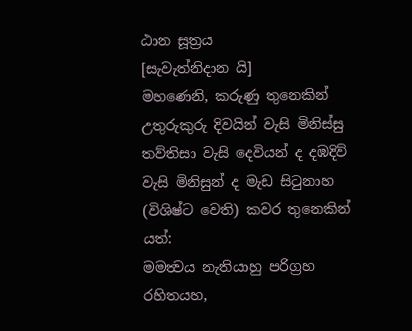ඨාන සූත්‍රය
[සැවැත්නිදාන යි]
මහණෙනි, කරුණු තුනෙකින් උතුරුකුරු දිවයින් වැසි මිනිස්සු තව්තිසා වැසි දෙවියන් ද දඹදිව් වැසි මිනිසුන් ද මැඩ සිටුනාහ (විශිෂ්ට වෙති) කවර තුනෙකින් යත්:
මමත්‍වය නැතියාහු පරිග්‍රහ රහිතයහ,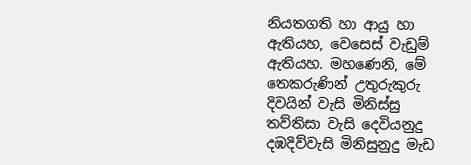නියතගති හා ආයු හා ඇතියහ, වෙසෙස් වැඩුම් ඇතියහ. මහණෙනි, මේ තෙකරුණින් උතුරුකුරු දිවයින් වැසි මිනිස්සු තව්තිසා වැසි දෙවියනුදු දඹදිව්වැසි මිනිසුනුදු මැඩ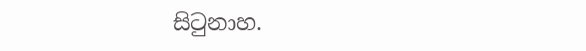සිටුනාහ.